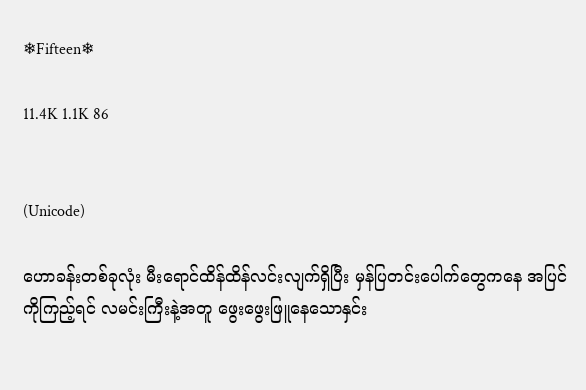❄Fifteen❄

11.4K 1.1K 86


(Unicode)

ဟောခန်းတစ်ခုလုံး မီးရောင်ထိန်ထိန်လင်းလျက်ရှိပြီး မှန်ပြတင်းပေါက်တွေကနေ အပြင်ကိုကြည့်ရင် လမင်းကြီးနဲ့အတူ ဖွေးဖွေးဖြူနေသောနှင်း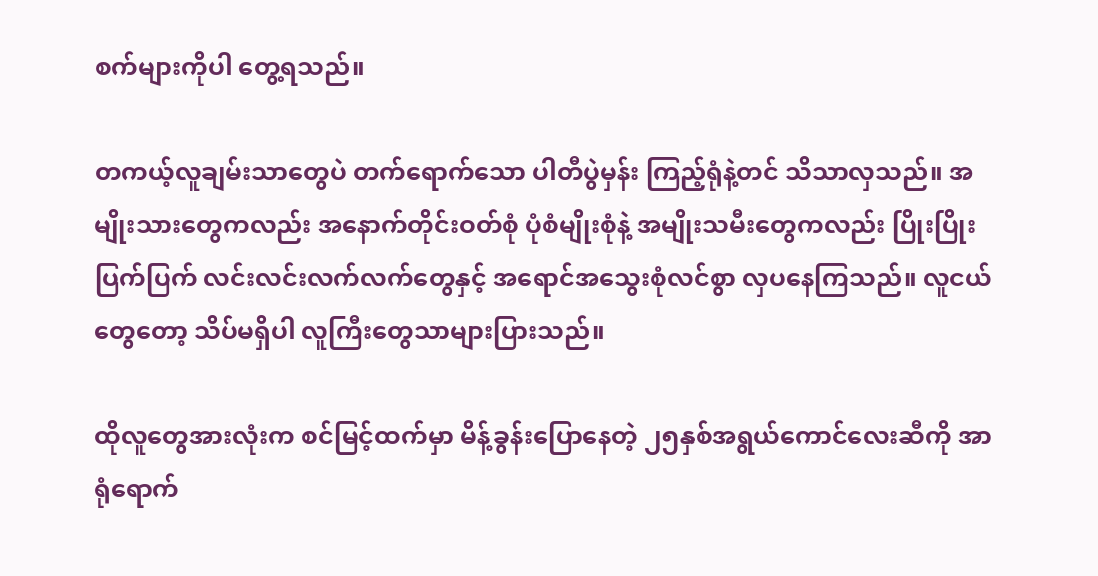စက်များကိုပါ တွေ့ရသည်။

တကယ့်လူချမ်းသာတွေပဲ တက်ရောက်သော ပါတီပွဲမှန်း ကြည့်ရုံနဲ့တင် သိသာလှသည်။ အမျိုးသားတွေကလည်း အနောက်တိုင်းဝတ်စုံ ပုံစံမျိုးစုံနဲ့ အမျိုးသမီးတွေကလည်း ပြိုးပြိုးပြက်ပြက် လင်းလင်းလက်လက်တွေနှင့် အရောင်အသွေးစုံလင်စွာ လှပနေကြသည်။ လူငယ်တွေတော့ သိပ်မရှိပါ လူကြီးတွေသာများပြားသည်။

ထိုလူတွေအားလုံးက စင်မြင့်ထက်မှာ မိန့်ခွန်းပြောနေတဲ့ ၂၅နှစ်အရွယ်ကောင်လေးဆီကို အာရုံရောက်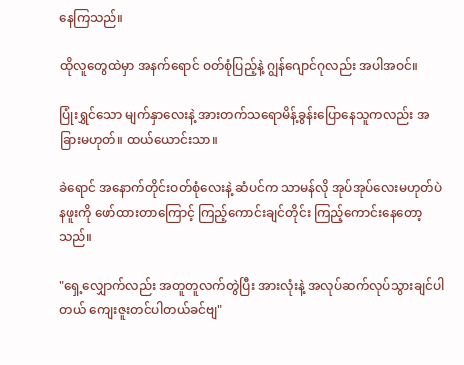နေကြသည်။

ထိုလူတွေထဲမှာ အနက်ရောင် ဝတ်စုံပြည့်နဲ့ ဂျွန်ဂျောင်ဂုလည်း အပါအဝင်။

ပြုံးရွှင်သော မျက်နှာလေးနဲ့ အားတက်သရောမိန့်ခွန်းပြောနေသူကလည်း အခြားမဟုတ်။ ထယ်ယောင်းသာ။

ခဲရောင် အနောက်တိုင်းဝတ်စုံလေးနဲ့ ဆံပင်က သာမန်လို အုပ်အုပ်လေးမဟုတ်ပဲ နဖူးကို ဖော်ထားတာကြောင့် ကြည့်ကောင်း‌ချင်တိုင်း ကြည့်ကောင်းနေတော့သည်။

"ရှေ့လျှောက်လည်း အတူတူလက်တွဲပြီး အားလုံးနဲ့ အလုပ်ဆက်လုပ်သွားချင်ပါတယ် ကျေးဇူးတင်ပါတယ်ခင်ဗျ"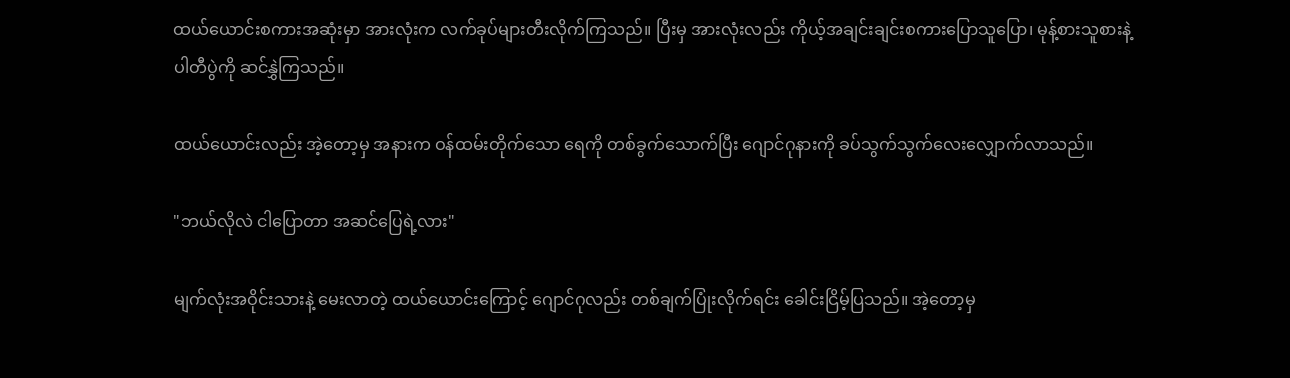ထယ်ယောင်းစကားအဆုံးမှာ အားလုံးက လက်ခုပ်များတီးလိုက်ကြသည်။ ပြီးမှ အားလုံးလည်း ကိုယ့်အချင်းချင်းစကားပြောသူပြော၊ မုန့်စားသူစားနဲ့ ပါတီပွဲကို ဆင်နွှဲကြသည်။

ထယ်ယောင်းလည်း အဲ့တော့မှ အနားက ဝန်ထမ်းတိုက်သော ရေကို တစ်ခွက်သောက်ပြီး ဂျောင်ဂုနားကို ခပ်သွက်သွက်လေးလျှောက်လာသည်။

"ဘယ်လိုလဲ ငါပြောတာ အဆင်ပြေရဲ့လား"

မျက်လုံးအဝိုင်းသားနဲ့ မေးလာတဲ့ ထယ်ယောင်းကြောင့် ဂျောင်ဂုလည်း တစ်ချက်ပြုံးလိုက်ရင်း ခေါင်းငြိမ့်ပြသည်။ အဲ့တော့မှ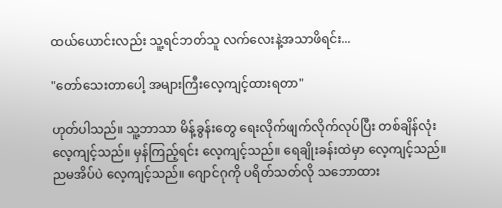ထယ်ယောင်းလည်း သူ့ရင်ဘတ်သူ လက်လေးနဲ့အသာဖိရင်း...

"တော်သေးတာပေါ့ အများကြီးလေ့ကျင့်ထားရတာ"

ဟုတ်ပါသည်။ သူ့ဘာသာ မိန့်ခွန်းတွေ ရေးလိုက်ဖျက်လိုက်လုပ်ပြီး တစ်ချိန်လုံးလေ့ကျင့်သည်။ မှန်ကြည့်ရင်း လေ့ကျင့်သည်။ ရေချိုးခန်းထဲမှာ လေ့ကျင့်သည်။ ညမအိပ်ပဲ လေ့ကျင့်သည်။ ဂျောင်ဂုကို ပရိတ်သတ်လို သဘောထား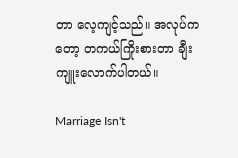တာ လေ့ကျင့်သည်။ အလုပ်ကတော့ တကယ်ကြိုးစားတာ ချီးကျူးလောက်ပါတယ်။

Marriage Isn't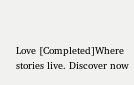Love [Completed]Where stories live. Discover now